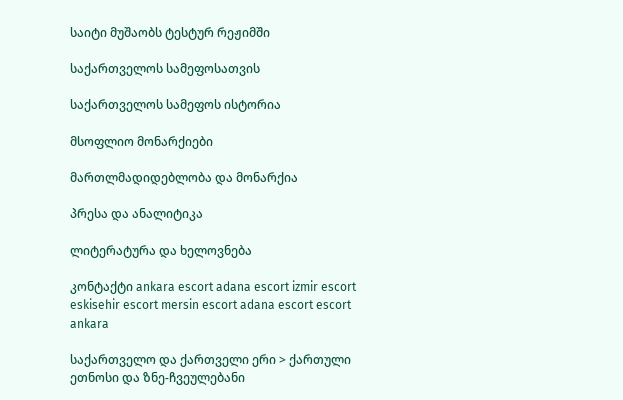საიტი მუშაობს ტესტურ რეჟიმში

საქართველოს სამეფოსათვის

საქართველოს სამეფოს ისტორია

მსოფლიო მონარქიები

მართლმადიდებლობა და მონარქია

პრესა და ანალიტიკა

ლიტერატურა და ხელოვნება

კონტაქტი ankara escort adana escort izmir escort eskisehir escort mersin escort adana escort escort ankara

საქართველო და ქართველი ერი > ქართული ეთნოსი და ზნე-ჩვეულებანი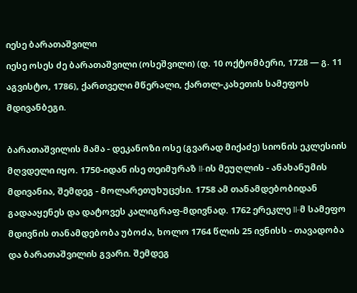იესე ბარათაშვილი
იესე ოსეს ძე ბარათაშვილი (ოსეშვილი) (დ. 10 ოქტომბერი, 1728 ― გ. 11 აგვისტო, 1786), ქართველი მწერალი, ქართლ-კახეთის სამეფოს მდივანბეგი.

ბარათაშვილის მამა - დეკანოზი ოსე (გვარად მიქაძე) სიონის ეკლესიის მღვდელი იყო. 1750-იდან ისე თეიმურაზ II-ის მეუღლის - ანახანუმის მდივანია, შემდეგ - მოლარეთუხუცესი. 1758 ამ თანამდებობიდან გადააყენეს და დატოვეს კალიგრაფ-მდივნად. 1762 ერეკლე II-მ სამეფო მდივნის თანამდებობა უბოძა, ხოლო 1764 წლის 25 ივნისს - თავადობა და ბარათაშვილის გვარი. შემდეგ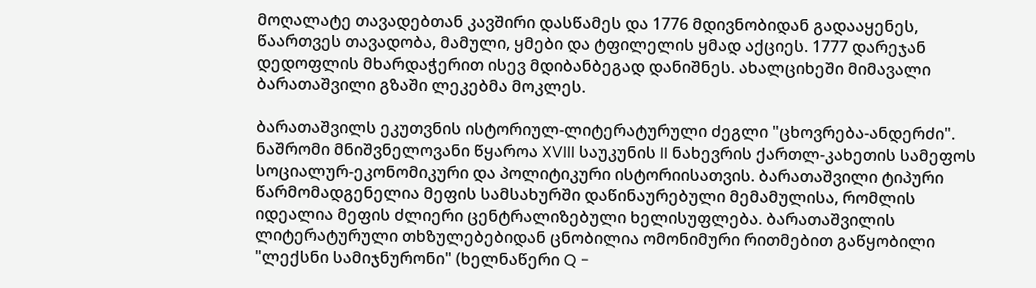მოღალატე თავადებთან კავშირი დასწამეს და 1776 მდივნობიდან გადააყენეს, წაართვეს თავადობა, მამული, ყმები და ტფილელის ყმად აქციეს. 1777 დარეჯან დედოფლის მხარდაჭერით ისევ მდიბანბეგად დანიშნეს. ახალციხეში მიმავალი ბარათაშვილი გზაში ლეკებმა მოკლეს.

ბარათაშვილს ეკუთვნის ისტორიულ-ლიტერატურული ძეგლი "ცხოვრება-ანდერძი". ნაშრომი მნიშვნელოვანი წყაროა XVIII საუკუნის II ნახევრის ქართლ-კახეთის სამეფოს სოციალურ-ეკონომიკური და პოლიტიკური ისტორიისათვის. ბარათაშვილი ტიპური წარმომადგენელია მეფის სამსახურში დაწინაურებული მემამულისა, რომლის იდეალია მეფის ძლიერი ცენტრალიზებული ხელისუფლება. ბარათაშვილის ლიტერატურული თხზულებებიდან ცნობილია ომონიმური რითმებით გაწყობილი "ლექსნი სამიჯნურონი" (ხელნაწერი Q -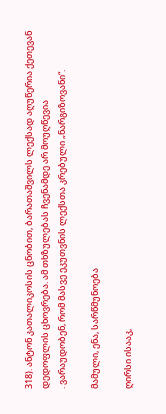318). ანტონ კათალიკოსის ცნობით, ბარათაშვილს ლექსად აღუწერია ქეთევან დედოფლის ცხოვრება. ამ თხზულებას ჩვენამდე არ მოუღწევია
. ვარაუდობენ, რომ მასვე ეკუთვნის ლექსთა კრებული „ნარგიზოვანი“.

მამული, ენა, სარწმუნოება

ღირსი ისააკ,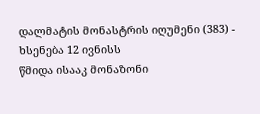დალმატის მონასტრის იღუმენი (383) - ხსენება 12 ივნისს
წმიდა ისააკ მონაზონი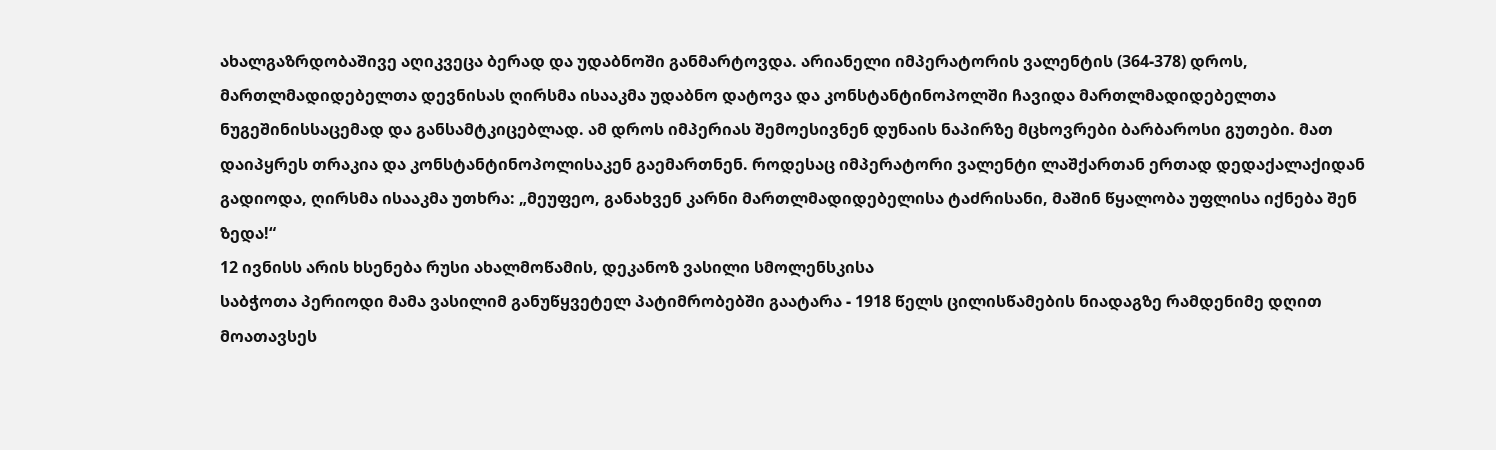ახალგაზრდობაშივე აღიკვეცა ბერად და უდაბნოში განმარტოვდა. არიანელი იმპერატორის ვალენტის (364-378) დროს, მართლმადიდებელთა დევნისას ღირსმა ისააკმა უდაბნო დატოვა და კონსტანტინოპოლში ჩავიდა მართლმადიდებელთა ნუგეშინისსაცემად და განსამტკიცებლად. ამ დროს იმპერიას შემოესივნენ დუნაის ნაპირზე მცხოვრები ბარბაროსი გუთები. მათ დაიპყრეს თრაკია და კონსტანტინოპოლისაკენ გაემართნენ. როდესაც იმპერატორი ვალენტი ლაშქართან ერთად დედაქალაქიდან გადიოდა, ღირსმა ისააკმა უთხრა: „მეუფეო, განახვენ კარნი მართლმადიდებელისა ტაძრისანი, მაშინ წყალობა უფლისა იქნება შენ ზედა!“
12 ივნისს არის ხსენება რუსი ახალმოწამის, დეკანოზ ვასილი სმოლენსკისა
საბჭოთა პერიოდი მამა ვასილიმ განუწყვეტელ პატიმრობებში გაატარა - 1918 წელს ცილისწამების ნიადაგზე რამდენიმე დღით მოათავსეს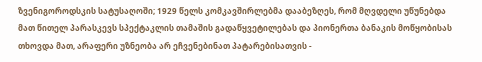ზვენიგოროდსკის სატუსაღოში; 1929 წელს კომკავშირლებმა დააბეზღეს, რომ მღვდელი უწუნებდა მათ წითელ პარასკევს სპექტაკლის თამაშის გადაწყვეტილებას და პიონერთა ბანაკის მოწყობისას თხოვდა მათ, არაფერი უზნეობა არ ეჩვენებინათ პატარებისათვის -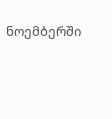ნოემბერში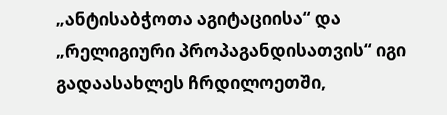„ანტისაბჭოთა აგიტაციისა“ და „რელიგიური პროპაგანდისათვის“ იგი გადაასახლეს ჩრდილოეთში,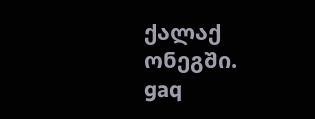ქალაქ ონეგში.
gaq